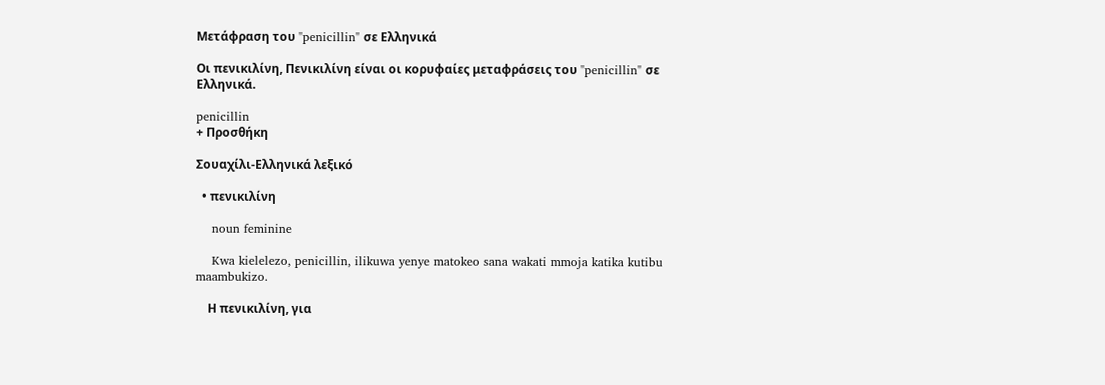Μετάφραση του "penicillin" σε Ελληνικά

Οι πενικιλίνη, Πενικιλίνη είναι οι κορυφαίες μεταφράσεις του "penicillin" σε Ελληνικά.

penicillin
+ Προσθήκη

Σουαχίλι-Ελληνικά λεξικό

  • πενικιλίνη

    noun feminine

    Kwa kielelezo, penicillin, ilikuwa yenye matokeo sana wakati mmoja katika kutibu maambukizo.

    Η πενικιλίνη, για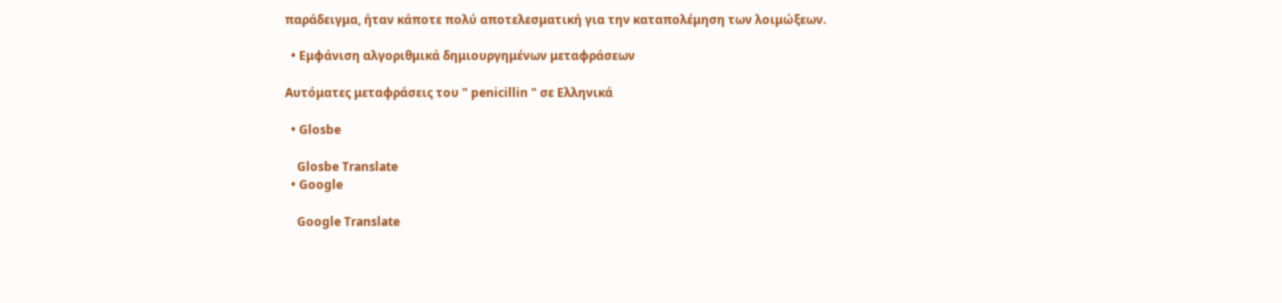παράδειγμα, ήταν κάποτε πολύ αποτελεσματική για την καταπολέμηση των λοιμώξεων.

  • Εμφάνιση αλγοριθμικά δημιουργημένων μεταφράσεων

Αυτόματες μεταφράσεις του " penicillin " σε Ελληνικά

  • Glosbe

    Glosbe Translate
  • Google

    Google Translate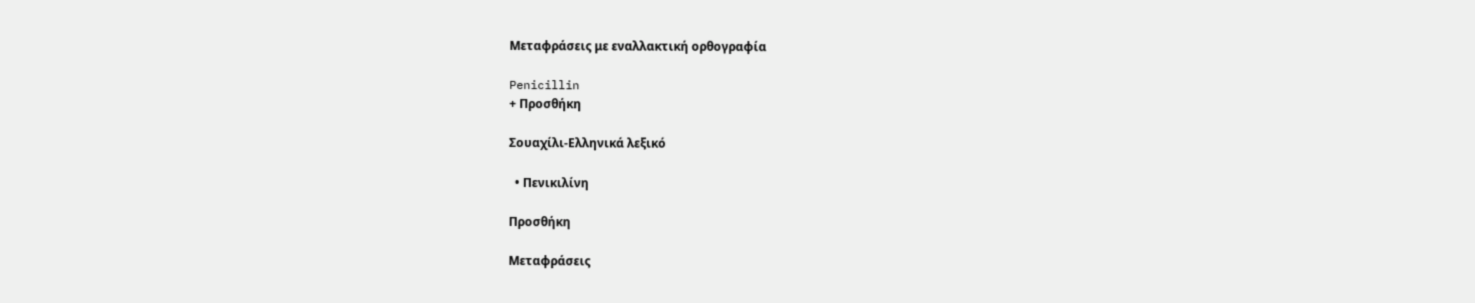Μεταφράσεις με εναλλακτική ορθογραφία

Penicillin
+ Προσθήκη

Σουαχίλι-Ελληνικά λεξικό

  • Πενικιλίνη

Προσθήκη

Μεταφράσεις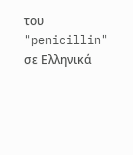του "penicillin" σε Ελληνικά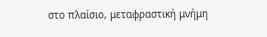στο πλαίσιο, μεταφραστική μνήμη